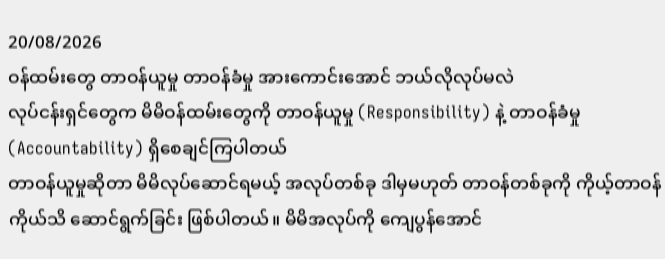20/08/2026
ဝန်ထမ်းတွေ တာဝန်ယူမှု တာဝန်ခံမှု အားကောင်းအောင် ဘယ်လိုလုပ်မလဲ
လုပ်ငန်းရှင်တွေက မိမိဝန်ထမ်းတွေကို တာဝန်ယူမှု (Responsibility) နဲ့ တာဝန်ခံမှု (Accountability) ရှိစေချင်ကြပါတယ်
တာဝန်ယူမှုဆိုတာ မိမိလုပ်ဆောင်ရမယ့် အလုပ်တစ်ခု ဒါမှမဟုတ် တာဝန်တစ်ခုကို ကိုယ့်တာဝန်ကိုယ်သိ ဆောင်ရွက်ခြင်း ဖြစ်ပါတယ်။ မိမိအလုပ်ကို ကျေပွန်အောင်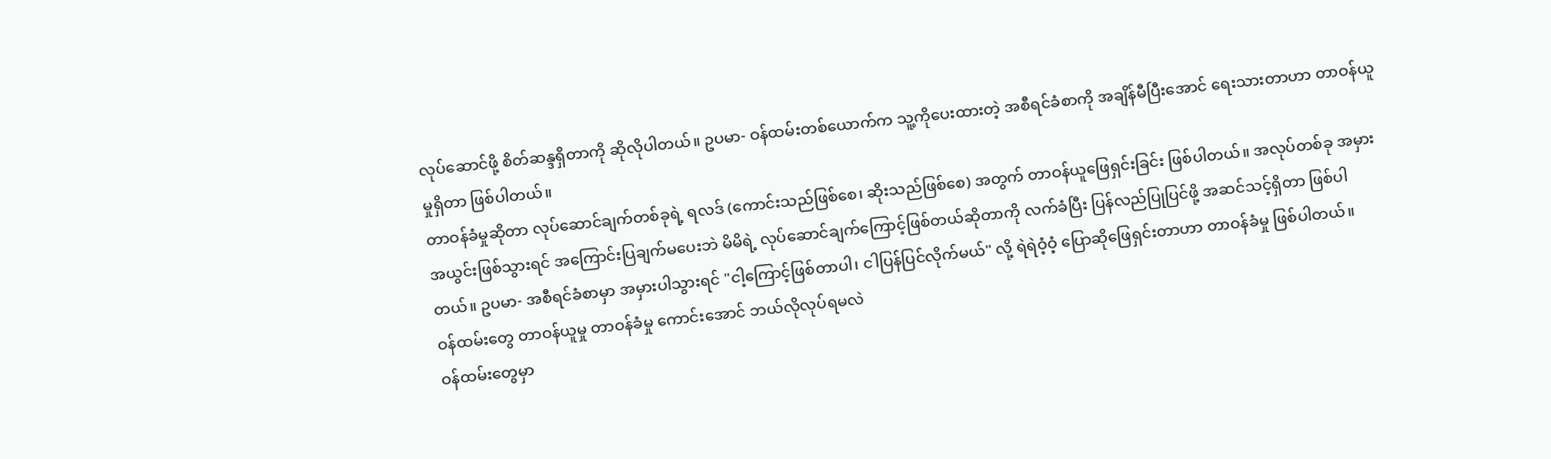လုပ်ဆောင်ဖို့ စိတ်ဆန္ဒရှိတာကို ဆိုလိုပါတယ်။ ဥပမာ- ဝန်ထမ်းတစ်ယောက်က သူ့ကိုပေးထားတဲ့ အစီရင်ခံစာကို အချိန်မီပြီးအောင် ရေးသားတာဟာ တာဝန်ယူမှုရှိတာ ဖြစ်ပါတယ်။
တာဝန်ခံမှုဆိုတာ လုပ်ဆောင်ချက်တစ်ခုရဲ့ ရလဒ် (ကောင်းသည်ဖြစ်စေ၊ ဆိုးသည်ဖြစ်စေ) အတွက် တာဝန်ယူဖြေရှင်းခြင်း ဖြစ်ပါတယ်။ အလုပ်တစ်ခု အမှားအယွင်းဖြစ်သွားရင် အကြောင်းပြချက်မပေးဘဲ မိမိရဲ့ လုပ်ဆောင်ချက်ကြောင့်ဖြစ်တယ်ဆိုတာကို လက်ခံပြီး ပြန်လည်ပြုပြင်ဖို့ အဆင်သင့်ရှိတာ ဖြစ်ပါတယ်။ ဥပမာ- အစီရင်ခံစာမှာ အမှားပါသွားရင် "ငါ့ကြောင့်ဖြစ်တာပါ၊ ငါပြန်ပြင်လိုက်မယ်" လို့ ရဲရဲဝံ့ဝံ့ ပြောဆိုဖြေရှင်းတာဟာ တာဝန်ခံမှု ဖြစ်ပါတယ်။
ဝန်ထမ်းတွေ တာဝန်ယူမှု တာဝန်ခံမှု ကောင်းအောင် ဘယ်လိုလုပ်ရမလဲ
ဝန်ထမ်းတွေမှာ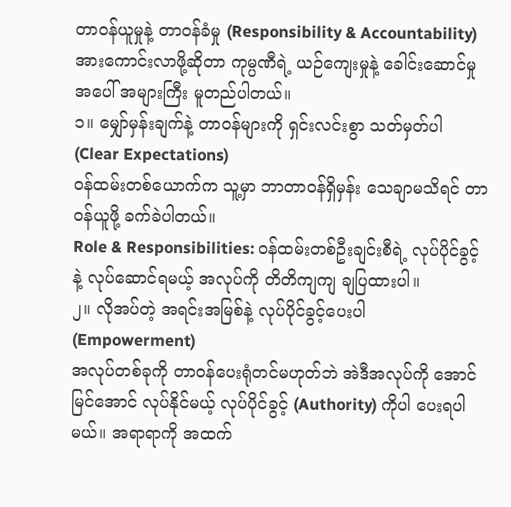တာဝန်ယူမှုနဲ့ တာဝန်ခံမှု (Responsibility & Accountability) အားကောင်းလာဖို့ဆိုတာ ကုမ္ပဏီရဲ့ ယဉ်ကျေးမှုနဲ့ ခေါင်းဆောင်မှုအပေါ် အများကြီး မူတည်ပါတယ်။
၁။ မျှော်မှန်းချက်နဲ့ တာဝန်များကို ရှင်းလင်းစွာ သတ်မှတ်ပါ (Clear Expectations)
ဝန်ထမ်းတစ်ယောက်က သူ့မှာ ဘာတာဝန်ရှိမှန်း သေချာမသိရင် တာဝန်ယူဖို့ ခက်ခဲပါတယ်။
Role & Responsibilities: ဝန်ထမ်းတစ်ဦးချင်းစီရဲ့ လုပ်ပိုင်ခွင့်နဲ့ လုပ်ဆောင်ရမယ့် အလုပ်ကို တိတိကျကျ ချပြထားပါ။
၂။ လိုအပ်တဲ့ အရင်းအမြစ်နဲ့ လုပ်ပိုင်ခွင့်ပေးပါ (Empowerment)
အလုပ်တစ်ခုကို တာဝန်ပေးရုံတင်မဟုတ်ဘဲ အဲဒီအလုပ်ကို အောင်မြင်အောင် လုပ်နိုင်မယ့် လုပ်ပိုင်ခွင့် (Authority) ကိုပါ ပေးရပါမယ်။ အရာရာကို အထက်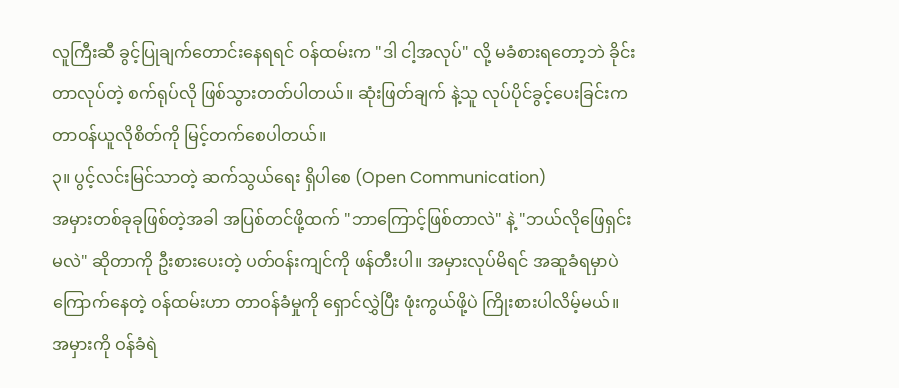လူကြီးဆီ ခွင့်ပြုချက်တောင်းနေရရင် ဝန်ထမ်းက "ဒါ ငါ့အလုပ်" လို့ မခံစားရတော့ဘဲ ခိုင်းတာလုပ်တဲ့ စက်ရုပ်လို ဖြစ်သွားတတ်ပါတယ်။ ဆုံးဖြတ်ချက် နဲ့သူ လုပ်ပိုင်ခွင့်ပေးခြင်းက တာဝန်ယူလိုစိတ်ကို မြင့်တက်စေပါတယ်။
၃။ ပွင့်လင်းမြင်သာတဲ့ ဆက်သွယ်ရေး ရှိပါစေ (Open Communication)
အမှားတစ်ခုခုဖြစ်တဲ့အခါ အပြစ်တင်ဖို့ထက် "ဘာကြောင့်ဖြစ်တာလဲ" နဲ့ "ဘယ်လိုဖြေရှင်းမလဲ" ဆိုတာကို ဦးစားပေးတဲ့ ပတ်ဝန်းကျင်ကို ဖန်တီးပါ။ အမှားလုပ်မိရင် အဆူခံရမှာပဲ ကြောက်နေတဲ့ ဝန်ထမ်းဟာ တာဝန်ခံမှုကို ရှောင်လွှဲပြီး ဖုံးကွယ်ဖို့ပဲ ကြိုးစားပါလိမ့်မယ်။ အမှားကို ဝန်ခံရဲ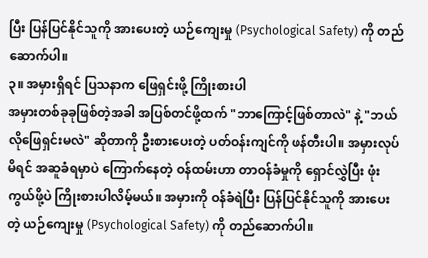ပြီး ပြန်ပြင်နိုင်သူကို အားပေးတဲ့ ယဉ်ကျေးမှု (Psychological Safety) ကို တည်ဆောက်ပါ။
၃။ အမှားရှိရင် ပြသနာက ဖြေရှင်းဖို့ ကြိုးစားပါ
အမှားတစ်ခုခုဖြစ်တဲ့အခါ အပြစ်တင်ဖို့ထက် "ဘာကြောင့်ဖြစ်တာလဲ" နဲ့ "ဘယ်လိုဖြေရှင်းမလဲ" ဆိုတာကို ဦးစားပေးတဲ့ ပတ်ဝန်းကျင်ကို ဖန်တီးပါ။ အမှားလုပ်မိရင် အဆူခံရမှာပဲ ကြောက်နေတဲ့ ဝန်ထမ်းဟာ တာဝန်ခံမှုကို ရှောင်လွှဲပြီး ဖုံးကွယ်ဖို့ပဲ ကြိုးစားပါလိမ့်မယ်။ အမှားကို ဝန်ခံရဲပြီး ပြန်ပြင်နိုင်သူကို အားပေးတဲ့ ယဉ်ကျေးမှု (Psychological Safety) ကို တည်ဆောက်ပါ။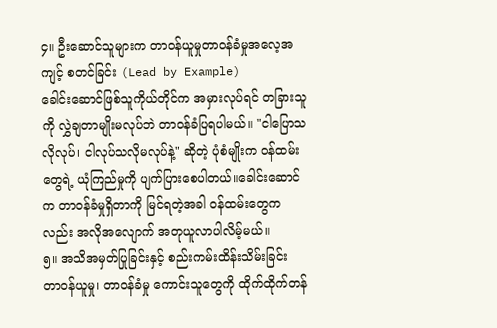၄။ ဦးဆောင်သူများက တာဝန်ယူမှုတာဝန်ခံမှုအလေ့အကျင့် စတင်ခြင်း (Lead by Example)
ခေါင်းဆောင်ဖြစ်သူကိုယ်တိုင်က အမှားလုပ်ရင် တခြားသူကို လွှဲချတာမျိုးမလုပ်ဘဲ တာဝန်ခံပြရပါမယ်။ "ငါပြောသလိုလုပ်၊ ငါလုပ်သလိုမလုပ်နဲ့" ဆိုတဲ့ ပုံစံမျိုးက ဝန်ထမ်းတွေရဲ့ ယုံကြည်မှုကို ပျက်ပြားစေပါတယ်။ခေါင်းဆောင်က တာဝန်ခံမှုရှိတာကို မြင်ရတဲ့အခါ ဝန်ထမ်းတွေကလည်း အလိုအလျောက် အတုယူလာပါလိမ့်မယ်။
၅။ အသိအမှတ်ပြုခြင်းနှင့် စည်းကမ်းထိန်းသိမ်းခြင်း
တာဝန်ယူမှု၊ တာဝန်ခံမှု ကောင်းသူတွေကို ထိုက်ထိုက်တန်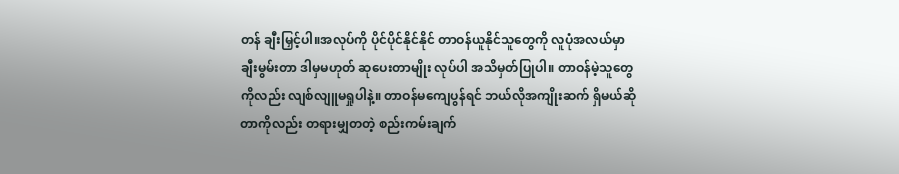တန် ချီးမြှင့်ပါ။အလုပ်ကို ပိုင်ပိုင်နိုင်နိုင် တာဝန်ယူနိုင်သူတွေကို လူပုံအလယ်မှာ ချီးမွမ်းတာ ဒါမှမဟုတ် ဆုပေးတာမျိုး လုပ်ပါ အသိမှတ်ပြုပါ။ တာဝန်မဲ့သူတွေကိုလည်း လျစ်လျူမရှုပါနဲ့။ တာဝန်မကျေပွန်ရင် ဘယ်လိုအကျိုးဆက် ရှိမယ်ဆိုတာကိုလည်း တရားမျှတတဲ့ စည်းကမ်းချက်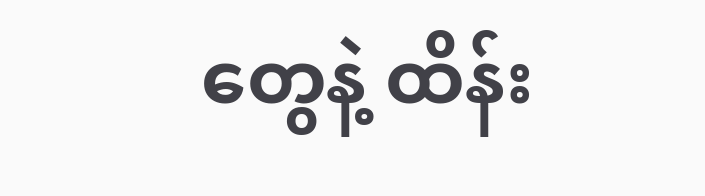တွေနဲ့ ထိန်း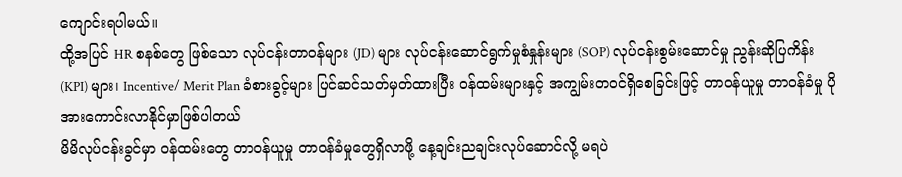ကျောင်းရပါမယ်။
ထို့အပြင် HR စနစ်တွေ ဖြစ်သော လုပ်ငန်းတာဝန်များ (JD) များ လုပ်ငန်းဆောင်ရွက်မှုစံနှုန်းများ (SOP) လုပ်ငန်းစွမ်းဆောင်မှု ညွန်းဆိုပြကိန်း (KPI) များ၊ Incentive/ Merit Plan ခံစားခွင့်များ ပြင်ဆင်သတ်မှတ်ထားပြီး ဝန်ထမ်းများနှင့် အကျွမ်းတဝင်ရှိစေခြင်းဖြင့် တာဝန်ယူမှု တာဝန်ခံမှု ပိုအားကောင်းလာနိုင်မှာဖြစ်ပါတယ်
မိမိလုပ်ငန်းခွင်မှာ ဝန်ထမ်းတွေ တာဝန်ယူမှု တာဝန်ခံမှုတွေရှိလာဖို့ နေ့ချင်းညချင်းလုပ်ဆောင်လို့ မရပဲ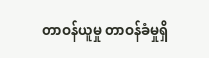တာဝန်ယူမှု တာဝန်ခံမှုရှိ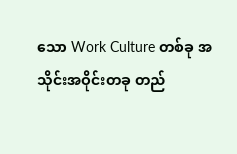သော Work Culture တစ်ခု အသိုင်းအဝိုင်းတခု တည်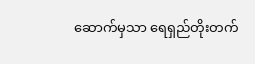ဆောက်မှသာ ရေရှည်တိုးတက်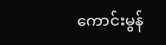ကောင်းမွန်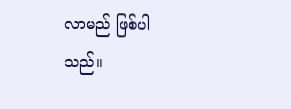လာမည် ဖြစ်ပါသည်။